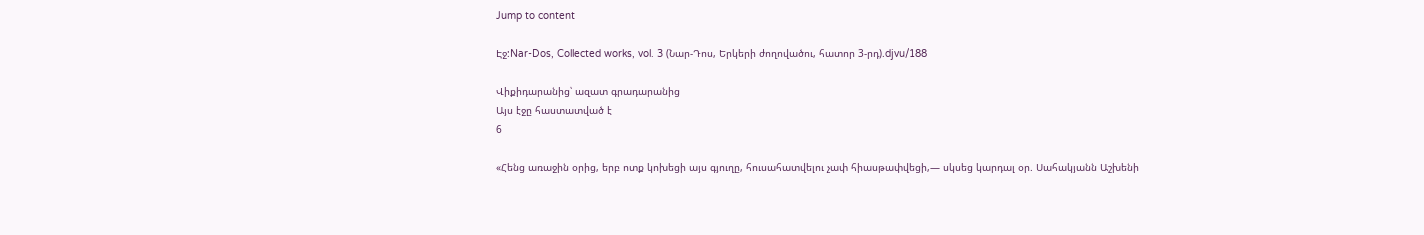Jump to content

Էջ:Nar-Dos, Collected works, vol. 3 (Նար-Դոս, Երկերի ժողովածու, հատոր 3-րդ).djvu/188

Վիքիդարանից՝ ազատ գրադարանից
Այս էջը հաստատված է
6

«Հենց առաջին օրից, երբ ոտք կոխեցի այս գյուղը, հուսահատվելու չափ հիասթափվեցի,— սկսեց կարդալ օր. Սահակյանն Աշխենի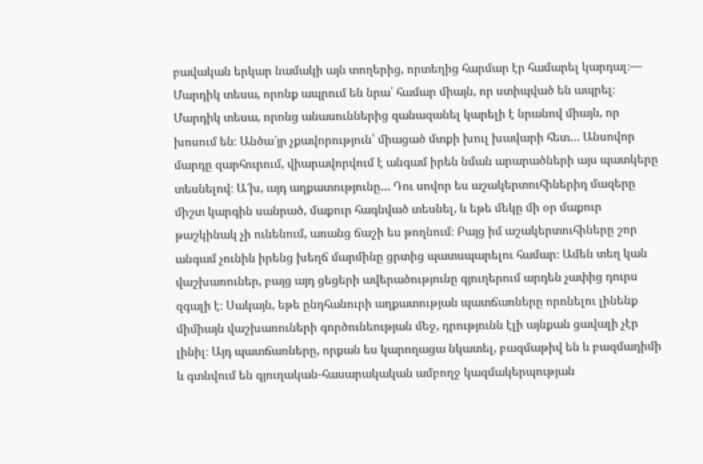բավական երկար նամակի այն տողերից, որտեղից հարմար էր համարել կարդալ։— Մարդիկ տեսա, որոնք ապրում են նրա՛ համար միայն, որ ստիպված են ապրել։ Մարդիկ տեսա, որոնց անասուններից զանազանել կարելի է նրանով միայն, որ խոսում են։ Անծա՜յր չքավորություն՝ միացած մտքի խուլ խավարի հետ… Անսովոր մարդը զարհուրում, վիարավորվում է անգամ իրեն նման արարածների այս պատկերը տեսնելով։ Ա՜խ, այդ աղքատությունը… Դու սովոր ես աշակերտուհիներիդ մազերը միշտ կարգին սանրած, մաքուր հագնված տեսնել, և եթե մեկը մի օր մաքուր թաշկինակ չի ունենում, առանց ճաշի ես թողնում։ Բայց իմ աշակերտուհիները շոր անգամ չունին իրենց խեղճ մարմինը ցրտից պատսպարելու համար։ Ամեն տեղ կան վաշխառուներ, բայց այդ ցեցերի ավերածությունը գյուղերում արդեն չափից դուրս զգալի է։ Սակայն, եթե ընդհանուրի աղքատության պատճառները որոնելու լինենք միմիայն վաշխառուների գործունեության մեջ, դրությունն էլի այնքան ցավալի չէր լինիլ։ Այդ պատճառները, որքան ես կարողացա նկատել, բազմաթիվ են և բազմադիմի և գտնվում են գյուղական-հասարակական ամբողջ կազմակերպության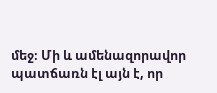մեջ։ Մի և ամենազորավոր պատճառն էլ այն է, որ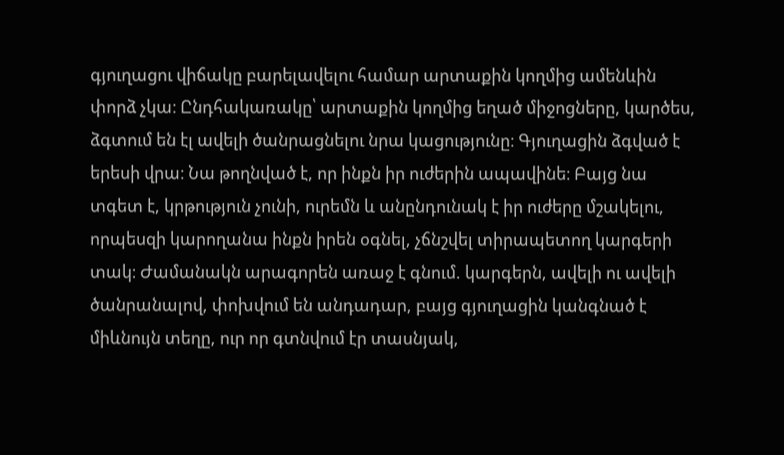գյուղացու վիճակը բարելավելու համար արտաքին կողմից ամենևին փորձ չկա։ Ընդհակառակը՝ արտաքին կողմից եղած միջոցները, կարծես, ձգտում են էլ ավելի ծանրացնելու նրա կացությունը։ Գյուղացին ձգված է երեսի վրա։ Նա թողնված է, որ ինքն իր ուժերին ապավինե։ Բայց նա տգետ է, կրթություն չունի, ուրեմն և անընդունակ է իր ուժերը մշակելու, որպեսզի կարողանա ինքն իրեն օգնել, չճնշվել տիրապետող կարգերի տակ։ Ժամանակն արագորեն առաջ է գնում. կարգերն, ավելի ու ավելի ծանրանալով, փոխվում են անդադար, բայց գյուղացին կանգնած է միևնույն տեղը, ուր որ գտնվում էր տասնյակ,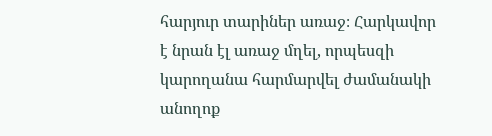հարյուր տարիներ առաջ։ Հարկավոր է նրան էլ առաջ մղել, որպեսզի կարողանա հարմարվել ժամանակի անողոք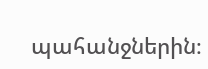պահանջներին։